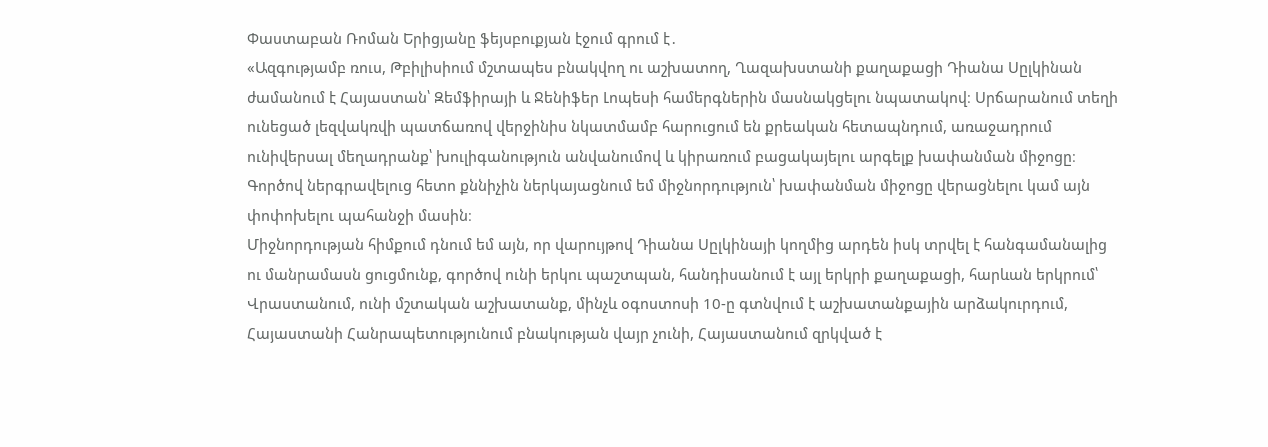Փաստաբան Ռոման Երիցյանը ֆեյսբուքյան էջում գրում է․
«Ազգությամբ ռուս, Թբիլիսիում մշտապես բնակվող ու աշխատող, Ղազախստանի քաղաքացի Դիանա Սըլկինան ժամանում է Հայաստան՝ Զեմֆիրայի և Ջենիֆեր Լոպեսի համերգներին մասնակցելու նպատակով։ Սրճարանում տեղի ունեցած լեզվակռվի պատճառով վերջինիս նկատմամբ հարուցում են քրեական հետապնդում, առաջադրում ունիվերսալ մեղադրանք՝ խուլիգանություն անվանումով և կիրառում բացակայելու արգելք խափանման միջոցը։
Գործով ներգրավելուց հետո քննիչին ներկայացնում եմ միջնորդություն՝ խափանման միջոցը վերացնելու կամ այն փոփոխելու պահանջի մասին։
Միջնորդության հիմքում դնում եմ այն, որ վարույթով Դիանա Սըլկինայի կողմից արդեն իսկ տրվել է հանգամանալից ու մանրամասն ցուցմունք, գործով ունի երկու պաշտպան, հանդիսանում է այլ երկրի քաղաքացի, հարևան երկրում՝ Վրաստանում, ունի մշտական աշխատանք, մինչև օգոստոսի 10-ը գտնվում է աշխատանքային արձակուրդում, Հայաստանի Հանրապետությունում բնակության վայր չունի, Հայաստանում զրկված է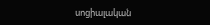սոցիալական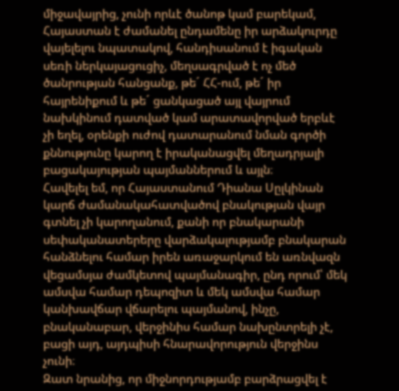միջավայրից, չունի որևէ ծանոթ կամ բարեկամ, Հայաստան է ժամանել ընդամենը իր արձակուրդը վայելելու նպատակով, հանդիսանում է իգական սեռի ներկայացուցիչ, մեղսագրված է ոչ մեծ ծանրության հանցանք, թե´ ՀՀ-ում, թե´ իր հայրենիքում և թե´ ցանկացած այլ վայրում նախկինում դատված կամ արատավորված երբևէ չի եղել, օրենքի ուժով դատարանում նման գործի քննությունը կարող է իրականացվել մեղադրյալի բացակայության պայմաններում և այլն։
Հավելել եմ, որ Հայաստանում Դիանա Սըլկինան կարճ ժամանակահատվածով բնակության վայր գտնել չի կարողանում, քանի որ բնակարանի սեփականատերերը վարձակալությամբ բնակարան հանձնելու համար իրեն առաջարկում են առնվազն վեցամսյա ժամկետով պայմանագիր, ընդ որում՝ մեկ ամսվա համար դեպոզիտ և մեկ ամսվա համար կանխավճար վճարելու պայմանով, ինչը, բնականաբար, վերջինիս համար նախընտրելի չէ, բացի այդ, այդպիսի հնարավորություն վերջինս չունի։
Զատ նրանից, որ միջնորդությամբ բարձրացվել է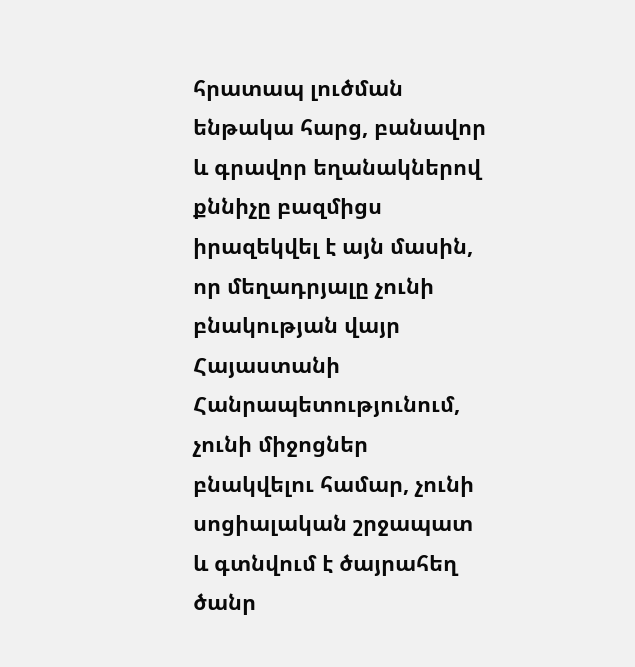հրատապ լուծման ենթակա հարց, բանավոր և գրավոր եղանակներով քննիչը բազմիցս իրազեկվել է այն մասին, որ մեղադրյալը չունի բնակության վայր Հայաստանի Հանրապետությունում, չունի միջոցներ բնակվելու համար, չունի սոցիալական շրջապատ և գտնվում է ծայրահեղ ծանր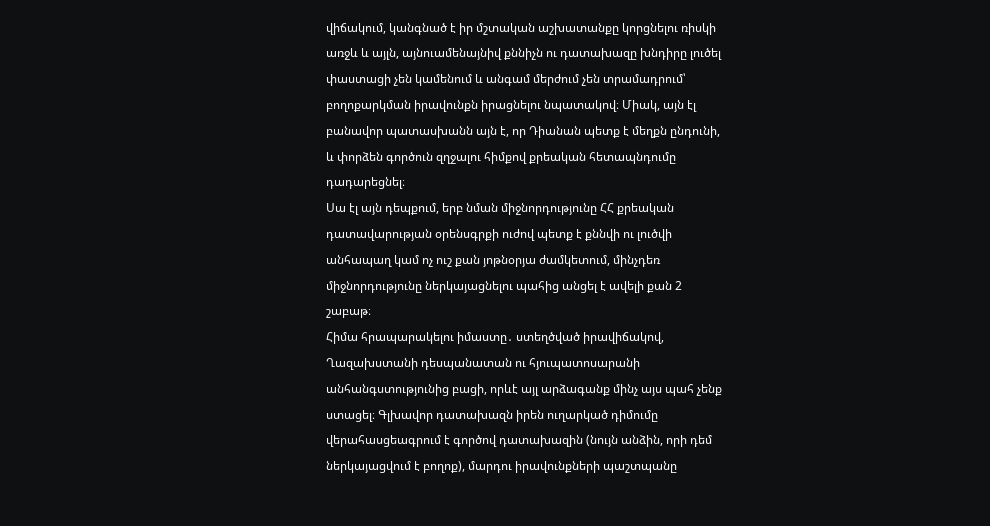վիճակում, կանգնած է իր մշտական աշխատանքը կորցնելու ռիսկի առջև և այլն, այնուամենայնիվ քննիչն ու դատախազը խնդիրը լուծել փաստացի չեն կամենում և անգամ մերժում չեն տրամադրում՝ բողոքարկման իրավունքն իրացնելու նպատակով։ Միակ, այն էլ բանավոր պատասխանն այն է, որ Դիանան պետք է մեղքն ընդունի, և փորձեն գործուն զղջալու հիմքով քրեական հետապնդումը դադարեցնել։
Սա էլ այն դեպքում, երբ նման միջնորդությունը ՀՀ քրեական դատավարության օրենսգրքի ուժով պետք է քննվի ու լուծվի անհապաղ կամ ոչ ուշ քան յոթնօրյա ժամկետում, մինչդեռ միջնորդությունը ներկայացնելու պահից անցել է ավելի քան 2 շաբաթ։
Հիմա հրապարակելու իմաստը․ ստեղծված իրավիճակով, Ղազախստանի դեսպանատան ու հյուպատոսարանի անհանգստությունից բացի, որևէ այլ արձագանք մինչ այս պահ չենք ստացել։ Գլխավոր դատախազն իրեն ուղարկած դիմումը վերահասցեագրում է գործով դատախազին (նույն անձին, որի դեմ ներկայացվում է բողոք), մարդու իրավունքների պաշտպանը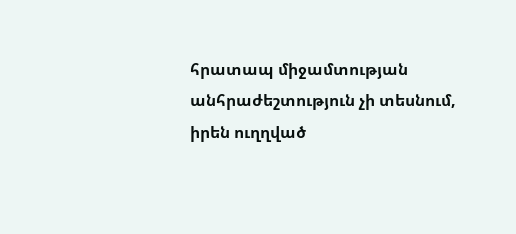հրատապ միջամտության անհրաժեշտություն չի տեսնում, իրեն ուղղված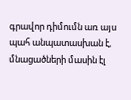գրավոր դիմումն առ այս պահ անպատասխան է, մնացածների մասին էլ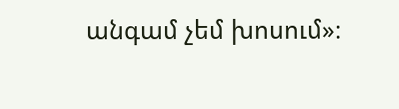անգամ չեմ խոսում»։